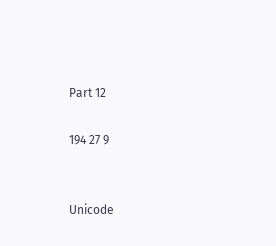Part 12

194 27 9


Unicode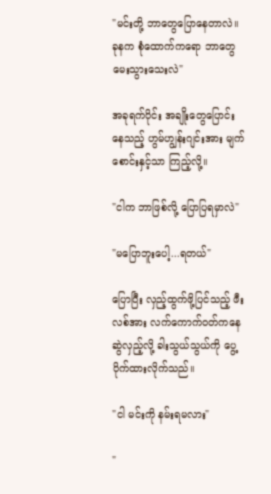"မင်းတို့ ဘာတွေပြောနေတာလဲ။ ခုနက စုံထောက်ကရော ဘာတွေမေးသွားသေးလဲ"

အခုရက်ပိုင်း အချိုးတွေပြောင်းနေသည့် ဟွမ်ဟျွန်းဂျင်းအား မျက်စောင်းနှင့်သာ ကြည့်လို့။

"ငါက ဘာဖြစ်လို့ ပြောပြရမှာလဲ"

"မပြောဘူးပေါ့...ရတယ်"

ပြောပြီး လှည့်ထွက်ဖို့ပြင်သည့် ဖီးလစ်အား လက်ကောက်ဝတ်ကနေ ဆွဲလှည့်လို့ ခါးသွယ်သွယ်ကို ပွေ့ပိုက်ထားလိုက်သည်။

"ငါ မင်းကို နမ်းရမလား"

"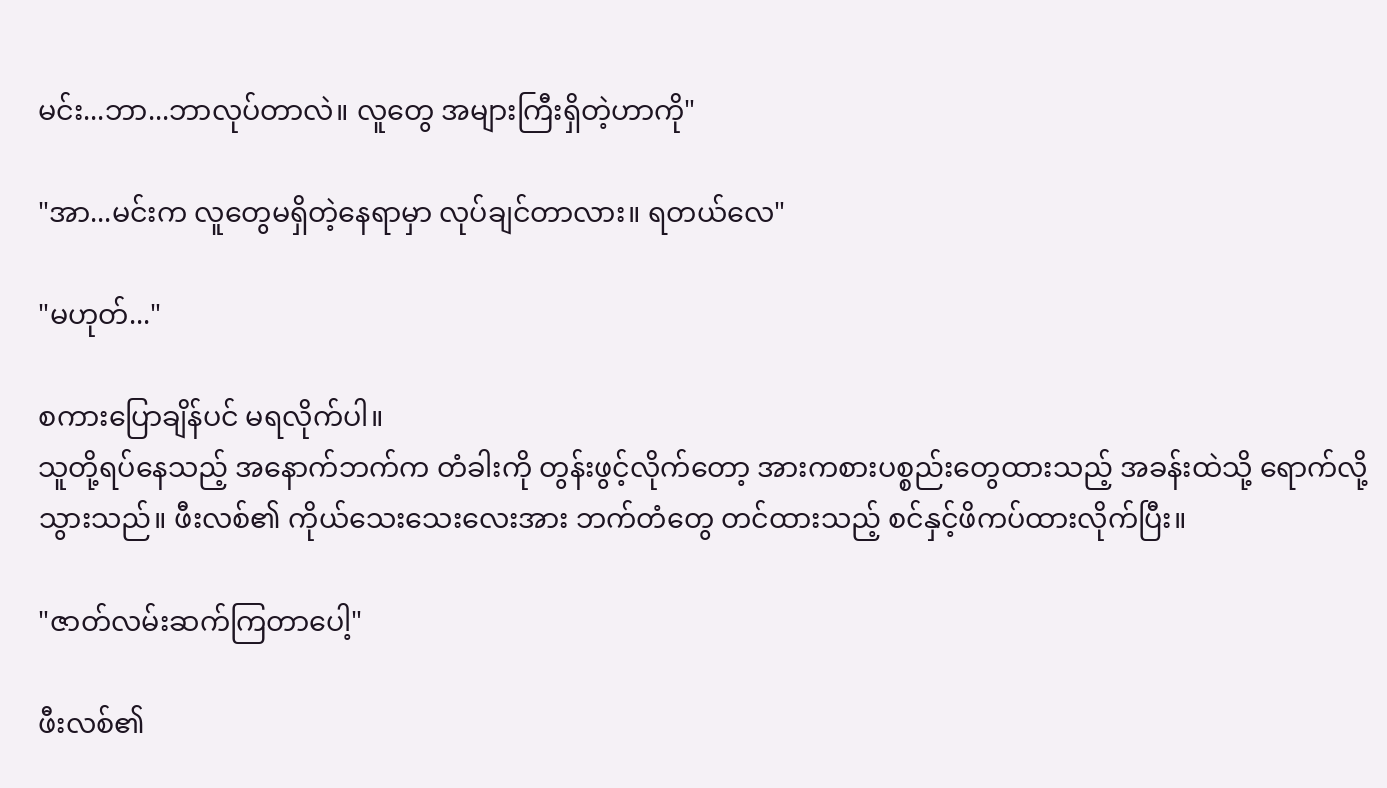မင်း...ဘာ...ဘာလုပ်တာလဲ။ လူတွေ အများကြီးရှိတဲ့ဟာကို"

"အာ...မင်းက လူတွေမရှိတဲ့နေရာမှာ လုပ်ချင်တာလား။ ရတယ်လေ"

"မဟုတ်..."

စကားပြောချိန်ပင် မရလိုက်ပါ။
သူတို့ရပ်နေသည့် အနောက်ဘက်က တံခါးကို တွန်းဖွင့်လိုက်တော့ အားကစားပစ္စည်းတွေထားသည့် အခန်းထဲသို့ ရောက်လို့သွားသည်။ ဖီးလစ်၏ ကိုယ်သေးသေးလေးအား ဘက်တံတွေ တင်ထားသည့် စင်နှင့်ဖိကပ်ထားလိုက်ပြီး။

"ဇာတ်လမ်းဆက်ကြတာပေါ့"

ဖီးလစ်၏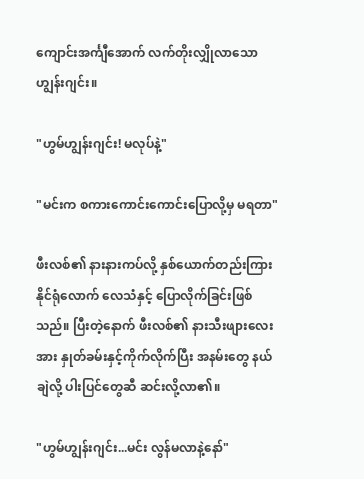ကျောင်းအင်္ကျီအောက် လက်တိုးလျှိုလာသော ဟျွန်းဂျင်း။

"ဟွမ်ဟျွန်းဂျင်း! မလုပ်နဲ့"

"မင်းက စကားကောင်းကောင်းပြောလို့မှ မရတာ"

ဖီးလစ်၏ နားနားကပ်လို့ နှစ်ယောက်တည်းကြားနိုင်ရုံ‌လောက် လေသံနှင့် ပြောလိုက်ခြင်းဖြစ်သည်။ ပြီးတဲ့နောက် ဖီးလစ်၏ နားသီးဖျားလေးအား နှုတ်ခမ်းနှင့်ကိုက်လိုက်ပြီး အနမ်းတွေ နယ်ချဲလို့ ပါးပြင်တွေဆီ ဆင်းလို့လာ၏။

"ဟွမ်ဟျွန်းဂျင်း...မင်း လွန်မလာနဲ့နော်"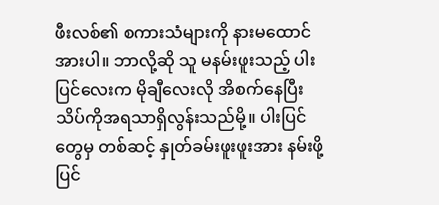ဖီးလစ်၏ စကားသံများကို နားမထောင်အားပါ။ ဘာလို့ဆို သူ မနမ်းဖူးသည့် ပါးပြင်လေးက မိုချီလေးလို အိစက်နေပြီး သိပ်ကိုအရသာရှိလွန်းသည်မို့။ ပါးပြင်တွေမှ တစ်ဆင့် နှုတ်ခမ်းဖူးဖူးအား နမ်းဖို့ပြင်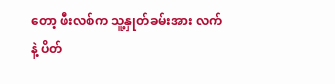တော့ ဖီးလစ်က သူ့နှုတ်ခမ်းအား လက်နဲ့ ပိတ်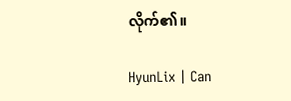လိုက်၏။

HyunLix | Can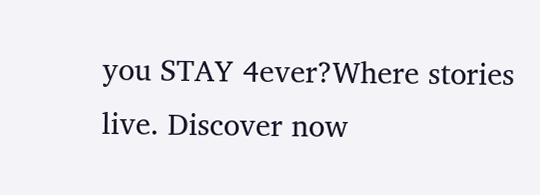you STAY 4ever?Where stories live. Discover now